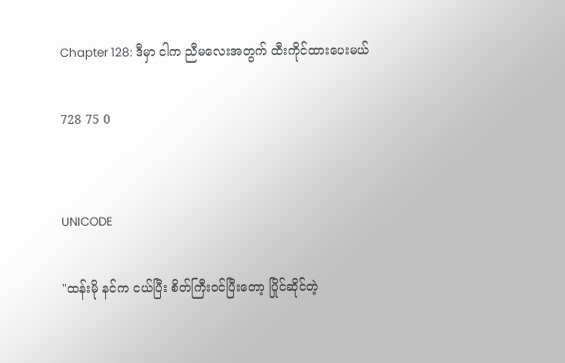Chapter 128: ဒီမှာ ငါက ညီမလေးအတွက် ထီးကိုင်ထားပေးမယ်

728 75 0


UNICODE

"ထန်းမို နင်က ငယ်ပြီး စိတ်ကြီးဝင်ပြီးတော့ ပြိုင်ဆိုင်တဲ့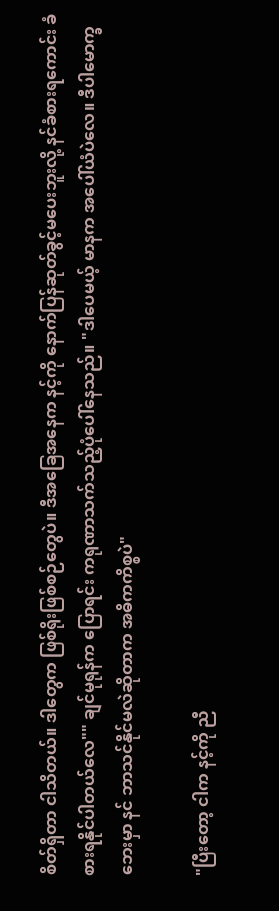စိတ်ရှိတာ ငါသိတယ်။ ဒါတွေက ဖြစ်ရိုးဖြစ်စဉ်တွေပဲ။ ဒီအခြေအနေက နင့်ကို နောက်ပြန်ဆုတ်ခွင့်မပေးဘူးလို့ နင်ခံစားရကောင်း ခံစားရနိုင်ပါတယ်လေ"" ချင်မုရုန်က ပြောရင်း ကရုဏာသက်သည့်ပုံပေါ်နေသည်။ "ဒါပေမယ့် မာနက အပေါ်ယံပဲလေ။ ဒီပါမောက္ခဘေးမှာ နင် ဘာသင်နိုင်မလဲဆိုတာက အဓိကကိစ္စပဲ"

"ပြီးတော့ ငါက နင့်ကို ညီ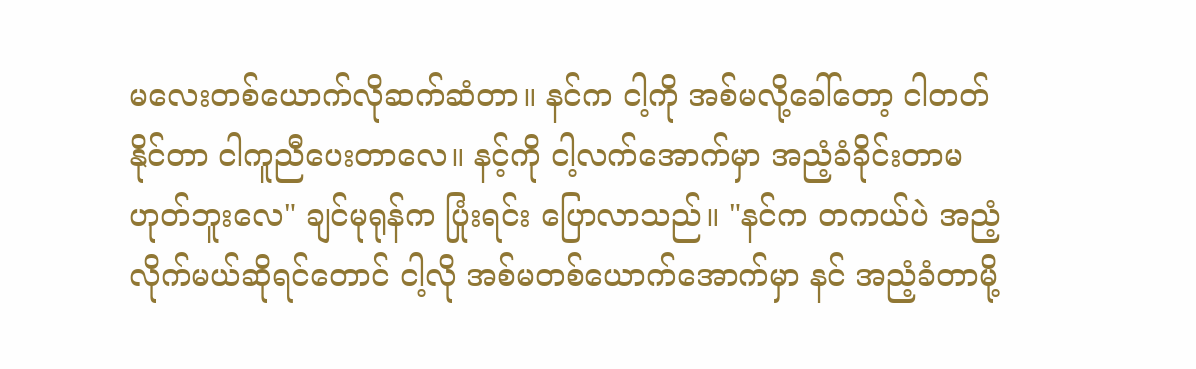မလေးတစ်ယောက်လိုဆက်ဆံတာ။ နင်က ငါ့ကို အစ်မလို့ခေါ်တော့ ငါတတ်နိုင်တာ ငါကူညီပေးတာလေ။ နင့်ကို ငါ့လက်အောက်မှာ အညံ့ခံခိုင်းတာမဟုတ်ဘူးလေ" ချင်မုရုန်က ပြုံးရင်း ပြောလာသည်။ "နင်က တကယ်ပဲ အညံ့လိုက်မယ်ဆိုရင်တောင် ငါ့လို အစ်မတစ်ယောက်အောက်မှာ နင် အညံ့ခံတာမို့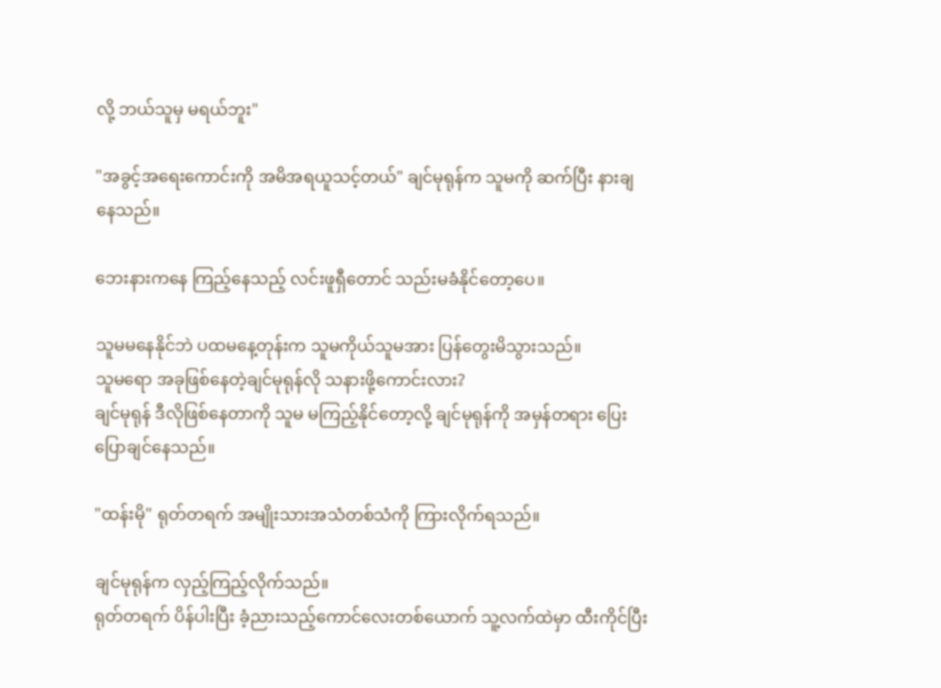လို့ ဘယ်သူမှ မရယ်ဘူး"

"အခွင့်အရေးကောင်းကို အမိအရယူသင့်တယ်" ချင်မုရုန်က သူမကို ဆက်ပြီး နားချနေသည်။

ဘေးနားကနေ ကြည့်နေသည့် လင်းဖူရှီတောင် သည်းမခံနိုင်တော့ပေ။

သူမမနေနိုင်ဘဲ ပထမနေ့တုန်းက သူမကိုယ်သူမအား ပြန်တွေးမိသွားသည်။
သူမရော အခုဖြစ်နေတဲ့ချင်မုရုန်လို သနားဖို့ကောင်းလား?
ချင်မုရုန် ဒီလိုဖြစ်နေတာကို သူမ မကြည့်နိုင်တော့လို့ ချင်မုရုန်ကို အမှန်တရား ပြေးပြောချင်နေသည်။

"ထန်းမို" ရုတ်တရက် အမျိုးသားအသံတစ်သံကို ကြားလိုက်ရသည်။

ချင်မုရုန်က လှည့်ကြည့်လိုက်သည်။
ရုတ်တရက် ပိန်ပါးပြီး ခံ့ညားသည့်ကောင်လေးတစ်ယောက် သူ့လက်ထဲမှာ ထီးကိုင်ပြီး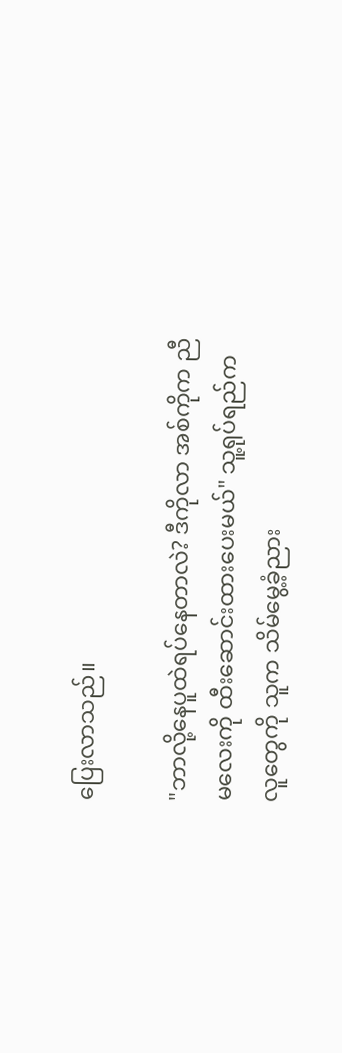ပြေးလာသည်။

"ဘာလို့နေပူထဲရပ်နေတာလဲ? ဒီကိုလာ အစ်ကိုက ညီမလေးကို ထီးဆောင်းထားပေးမယ်" သူ့ရုပ်ရည်က လူတွေကို သူက သိမ်မွေ့ခံ့ညား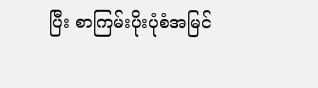ပြီး စာကြမ်းပိုးပုံစံအမြင်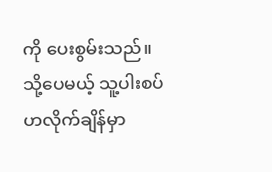ကို ပေးစွမ်းသည်။ သို့ပေမယ့် သူ့ပါးစပ်ဟလိုက်ချိန်မှာ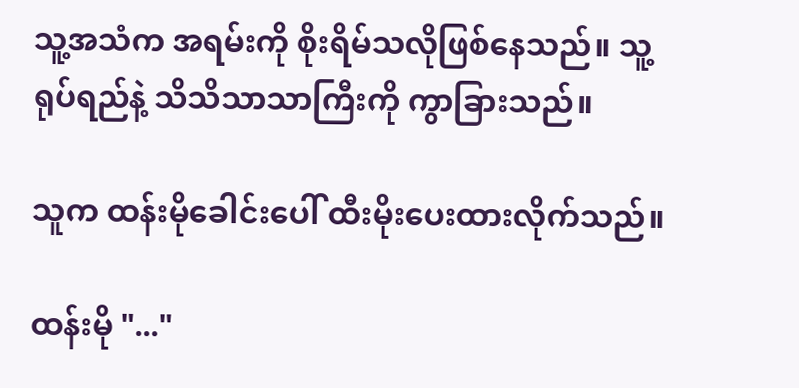သူ့အသံက အရမ်းကို စိုးရိမ်သလိုဖြစ်နေသည်။ သူ့ရုပ်ရည်နဲ့ သိသိသာသာကြီးကို ကွာခြားသည်။

သူက ထန်းမိုခေါင်းပေါ် ထီးမိုးပေးထားလိုက်သည်။

ထန်းမို "..."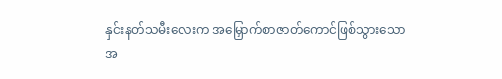နှင်းနတ်သမီးလေးက အမြှောက်စာဇာတ်ကောင်ဖြစ်သွားသောအ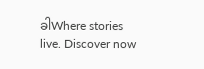ခါWhere stories live. Discover now